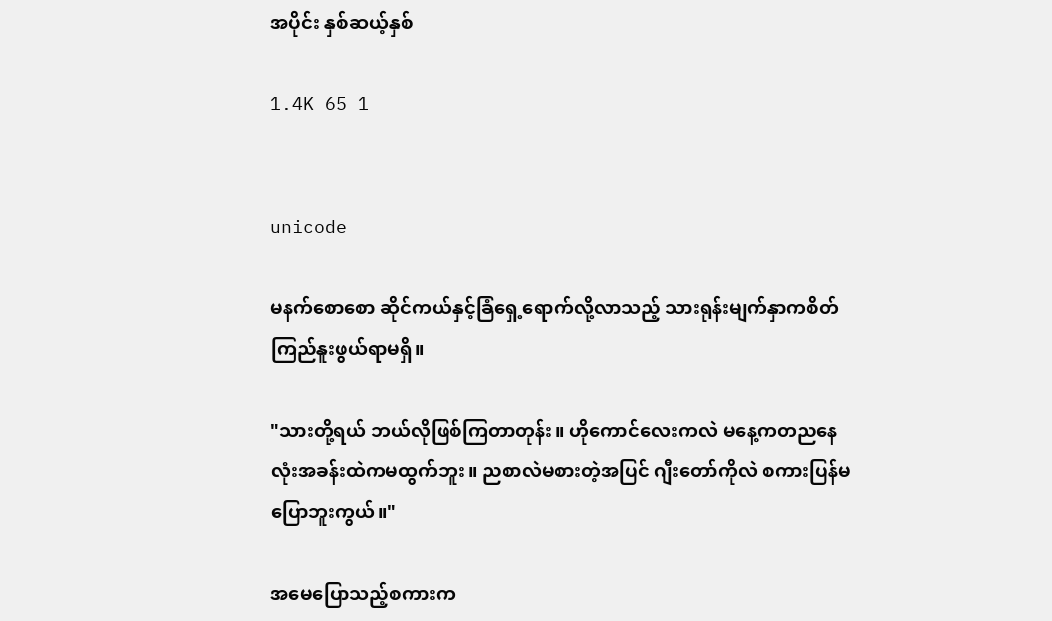အပိုင်း နှစ်ဆယ့်နှစ်

1.4K 65 1


unicode

မနက်စောစော ဆိုင်ကယ်နှင့်ခြံရှေ့ရောက်လို့လာသည့် သားရုန်းမျက်နှာကစိတ်ကြည်နူးဖွယ်ရာမရှိ။

"သားတို့ရယ် ဘယ်လိုဖြစ်ကြတာတုန်း။ ဟိုကောင်လေးကလဲ မနေ့ကတညနေလုံးအခန်းထဲကမထွက်ဘူး။ ညစာလဲမစားတဲ့အပြင် ဂျီးတော်ကိုလဲ စကားပြန်မပြောဘူးကွယ်။"

အမေပြောသည့်စကားက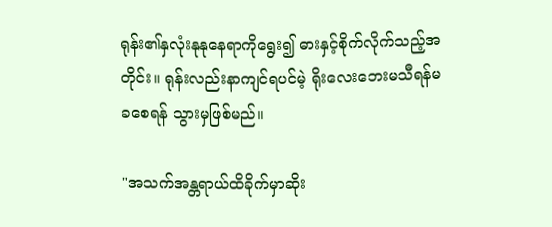ရုန်း၏နှလုံးနုနုနေရာကိုရွေး၍ ဓားနှင့်စိုက်လိုက်သည့်အတိုင်း။ ရုန်းလည်းနာကျင်ရပင်မဲ့ ရိုးလေးဘေးမသီရန်မခစေရန် သွားမှဖြစ်မည်။

"အသက်အန္တရာယ်ထိခိုက်မှာဆိုး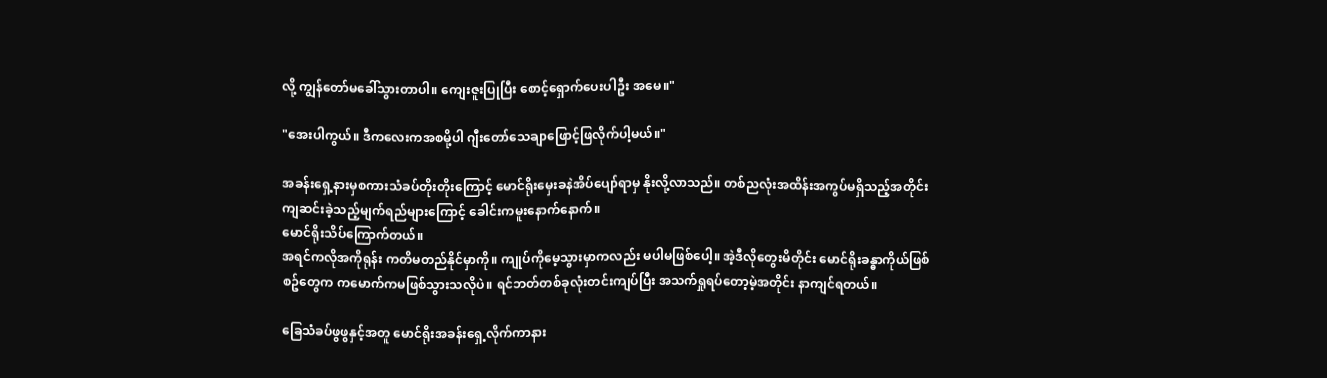လို့ ကျွန်တော်မခေါ်သွားတာပါ။ ကျေးဇူးပြုပြီး စောင့်ရှောက်ပေးပါဦး အမေ။"

"အေးပါကွယ်။ ဒီကလေးကအစမို့ပါ ဂျီးတော်သေချာဖြောင့်ဖြလိုက်ပါ့မယ်။"

အခန်းရှေ့နားမှစကားသံခပ်တိုးတိုးကြောင့် မောင်ရိုးမှေးခနဲအိပ်ပျော်ရာမှ နိုးလို့လာသည်။ တစ်ညလုံးအထိန်းအကွပ်မရှိသည့်အတိုင်း ကျဆင်းခဲ့သည့်မျက်ရည်များကြောင့် ခေါင်းကမူးနောက်နောက်။
မောင်ရိုးသိပ်ကြောက်တယ်။
အရင်ကလိုအကိုရုန်း ကတိမတည်နိုင်မှာကို။ ကျုပ်ကိုမေ့သွားမှာကလည်း မပါမဖြစ်ပေါ့။ အဲ့ဒီလိုတွေးမိတိုင်း မောင်ရိုးခန္ဓာကိုယ်ဖြစ်စဥ်တွေက ကမောက်ကမဖြစ်သွားသလိုပဲ။ ရင်ဘတ်တစ်ခုလုံးတင်းကျပ်ပြီး အသက်ရှုရပ်တော့မဲ့အတိုင်း နာကျင်ရတယ်။

ခြေသံခပ်ဖွဖွနှင့်အတူ မောင်ရိုးအခန်းရှေ့လိုက်ကာနား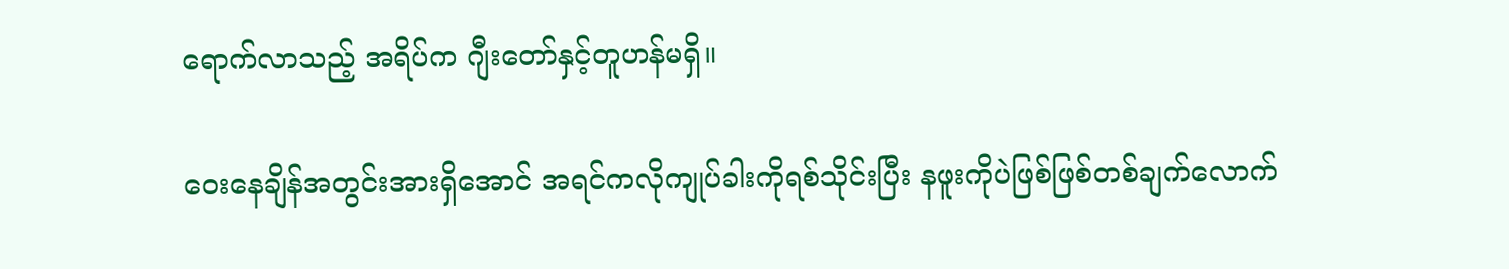ရောက်လာသည့် အရိပ်က ဂျီးတော်နှင့်တူဟန်မရှိ။

ဝေးနေချိန်အတွင်းအားရှိအောင် အရင်ကလိုကျုပ်ခါးကိုရစ်သိုင်းပြီး နဖူးကိုပဲဖြစ်ဖြစ်တစ်ချက်လောက်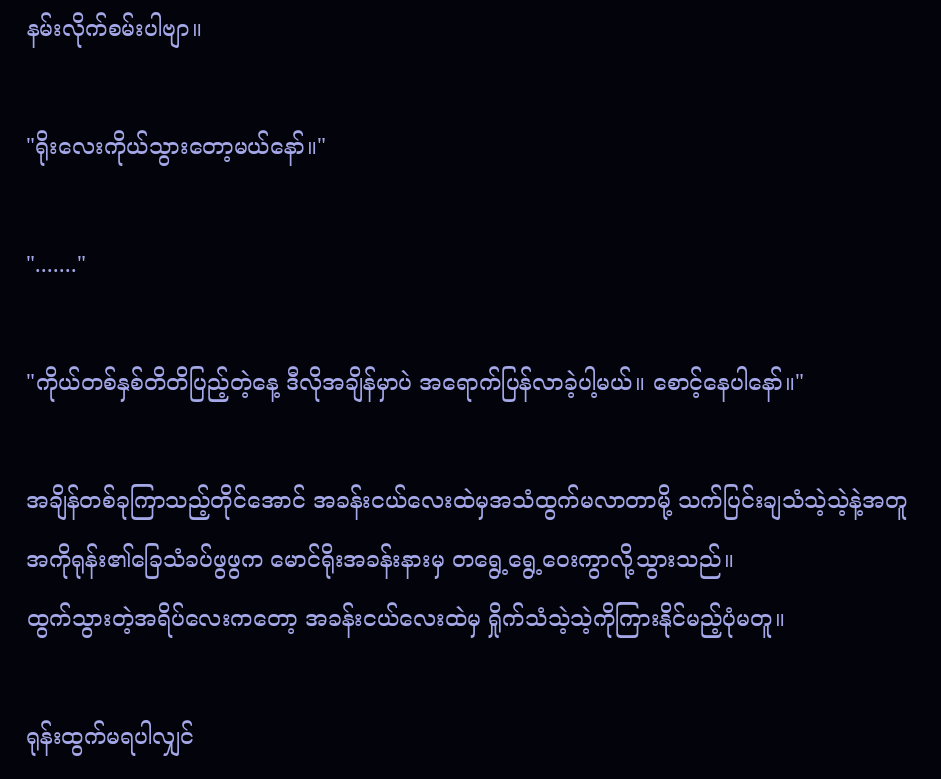နမ်းလိုက်စမ်းပါဗျာ။

"ရိုးလေးကိုယ်သွားတော့မယ်နော်။"

"......."

"ကိုယ်တစ်နှစ်တိတိပြည့်တဲ့နေ့ ဒီလိုအချိန်မှာပဲ အရောက်ပြန်လာခဲ့ပါ့မယ်။ စောင့်နေပါနော်။"

အချိန်တစ်ခုကြာသည့်တိုင်အောင် အခန်းငယ်လေးထဲမှအသံထွက်မလာတာမို့ သက်ပြင်းချသံသဲ့သဲ့နဲ့အတူ အကိုရုန်း၏ခြေသံခပ်ဖွဖွက မောင်ရိုးအခန်းနားမှ တရွေ့ရွေ့ဝေးကွာလို့သွားသည်။
ထွက်သွားတဲ့အရိပ်လေးကတော့ အခန်းငယ်လေးထဲမှ ရှိုက်သံသဲ့သဲ့ကိုကြားနိုင်မည့်ပုံမတူ။

ရုန်းထွက်မရပါလျှင်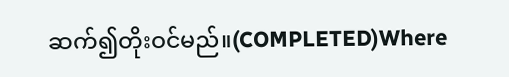ဆက်၍တိုးဝင်မည်။(COMPLETED)Where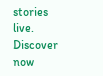stories live. Discover now